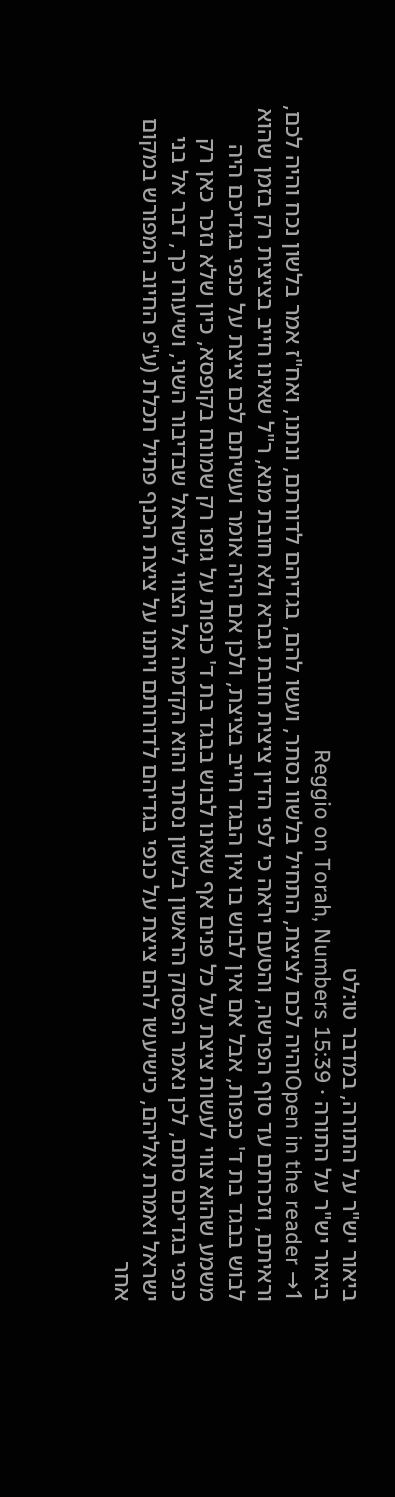ביאור יש"ר על התורה, במדבר טו:לט
ביאור יש"ר על התורה · Reggio on Torah, Numbers 15:39
Open in the reader →1והיה לכם לציצת, התחיל בלשוו נסתר, ועשו להם, בגדיהם לדורתם, ונתנו, ואח"ז אמר בלשון נכח והיה לכם, וראיתם, וזכרתם עד סוף הפרשה, והטעם יראה כי לפי הדין ציצית חובת גברא ולא חובת מנא, ר"ל שאינו חייב בציצית רק בזמן שהוא לבוש בבגד בת ד' כנפות, אבל אם אין לבוש בו אין הבגד חייב בציצת, ולכן אם היה אומר ועשיתם לכם ציצת על כנפי בגדיכם היה משמע שהוא צווי לעשות ציצת על כל פנים אף שאינו לבוש בבגד בת ד' כנפות על גופו רק שמונח בקופסא, כיון שלא נזכר כאן רק כנפי בגדיכם סתם, לכן נאמר הפסוק הראשון בלשון נסתר והוא הקדמה אל הצווי לישראל שבדיבור השני, ושיעורו כך, דבר אל בני ישראל ואמרת אליהם, כישיעשו להם ציצת על כנפי בגדיהם לדורותם ויתנו על ציצת הכנף פתיל תכלת (ע"פ החיוב המפורש במקום אחר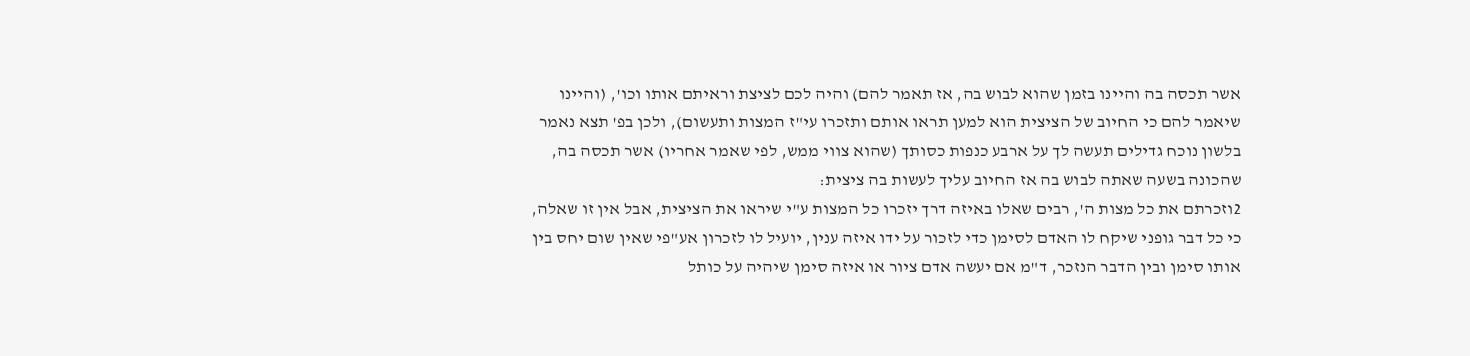אשר תכסה בה והיינו בזמן שהוא לבוש בה, אז תאמר להם) והיה לכם לציצת וראיתם אותו וכו', (והיינו שיאמר להם כי החיוב של הציצית הוא למען תראו אותם ותזכרו עי"ז המצות ותעשום), ולכן בפ' תצא נאמר בלשון נוכח גדילים תעשה לך על ארבע כנפות כסותך (שהוא צווי ממש, לפי שאמר אחריו) אשר תכסה בה, שהכונה בשעה שאתה לבוש בה אז החיוב עליך לעשות בה ציצית:
2וזכרתם את כל מצות ה', רבים שאלו באיזה דרך יזכרו כל המצות ע"י שיראו את הציצית, אבל אין זו שאלה, כי כל דבר גופני שיקח לו האדם לסימן כדי לזכור על ידו איזה ענין, יועיל לו לזכרון אע"פי שאין שום יחס בין אותו סימן ובין הדבר הנזכר, ד"מ אם יעשה אדם ציור או איזה סימן שיהיה על כותל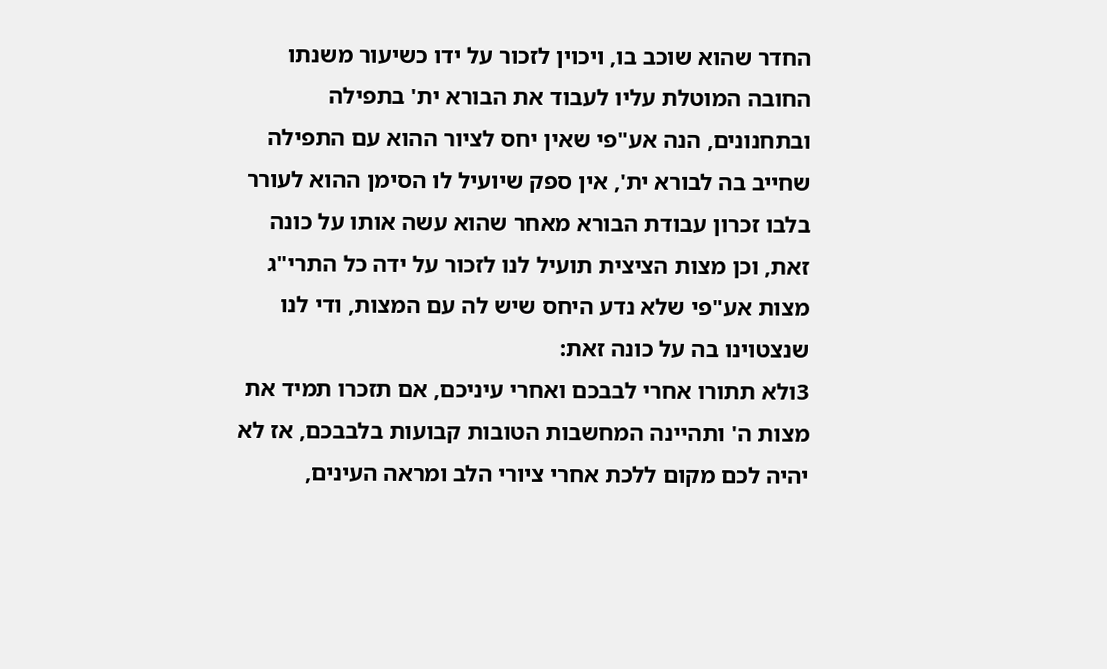החדר שהוא שוכב בו, ויכוין לזכור על ידו כשיעור משנתו החובה המוטלת עליו לעבוד את הבורא ית' בתפילה ובתחנונים, הנה אע"פי שאין יחס לציור ההוא עם התפילה שחייב בה לבורא ית', אין ספק שיועיל לו הסימן ההוא לעורר בלבו זכרון עבודת הבורא מאחר שהוא עשה אותו על כונה זאת, וכן מצות הציצית תועיל לנו לזכור על ידה כל התרי"ג מצות אע"פי שלא נדע היחס שיש לה עם המצות, ודי לנו שנצטוינו בה על כונה זאת:
3ולא תתורו אחרי לבבכם ואחרי עיניכם, אם תזכרו תמיד את מצות ה' ותהיינה המחשבות הטובות קבועות בלבבכם, אז לא יהיה לכם מקום ללכת אחרי ציורי הלב ומראה העינים,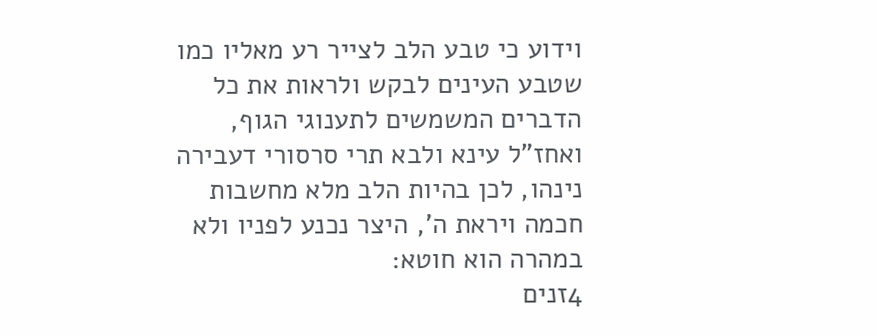וידוע כי טבע הלב לצייר רע מאליו כמו שטבע העינים לבקש ולראות את כל הדברים המשמשים לתענוגי הגוף, ואחז"ל עינא ולבא תרי סרסורי דעבירה נינהו, לכן בהיות הלב מלא מחשבות חכמה ויראת ה', היצר נכנע לפניו ולא במהרה הוא חוטא:
4זנים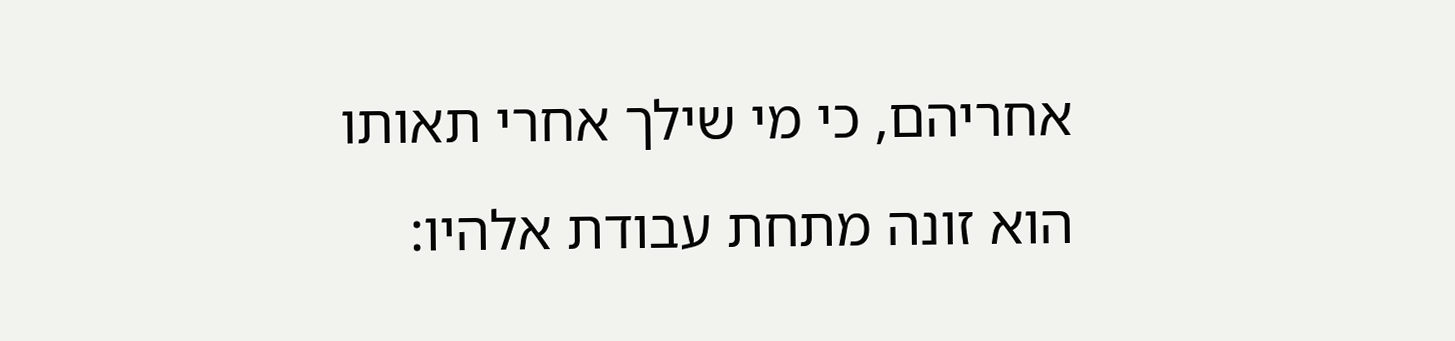אחריהם, כי מי שילך אחרי תאותו הוא זונה מתחת עבודת אלהיו: